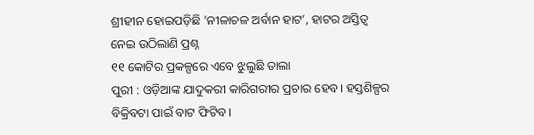ଶ୍ରୀହୀନ ହୋଇପଡ଼ିଛି ’ନୀଳାଚଳ ଅର୍ବାନ ହାଟ’, ହାଟର ଅସ୍ତିତ୍ୱ ନେଇ ଉଠିଲାଣି ପ୍ରଶ୍ନ
୧୧ କୋଟିର ପ୍ରକଳ୍ପରେ ଏବେ ଝୁଲୁଛି ତାଲା
ପୁରୀ : ଓଡ଼ିଆଙ୍କ ଯାଦୁକରୀ କାରିଗରୀର ପ୍ରଚାର ହେବ। ହସ୍ତଶିଳ୍ପର ବିକ୍ରିବଟା ପାଇଁ ବାଟ ଫିଟିବ।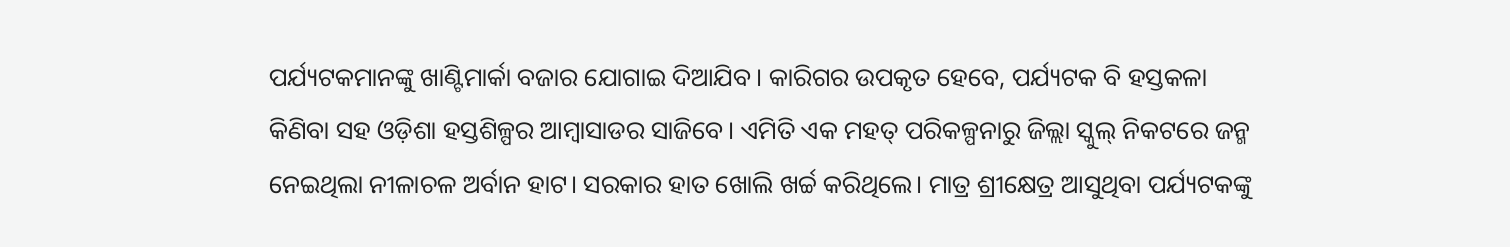ପର୍ଯ୍ୟଟକମାନଙ୍କୁ ଖାଣ୍ଟିମାର୍କା ବଜାର ଯୋଗାଇ ଦିଆଯିବ। କାରିଗର ଉପକୃତ ହେବେ, ପର୍ଯ୍ୟଟକ ବି ହସ୍ତକଳା କିଣିବା ସହ ଓଡ଼ିଶା ହସ୍ତଶିଳ୍ପର ଆମ୍ବାସାଡର ସାଜିବେ। ଏମିତି ଏକ ମହତ୍ ପରିକଳ୍ପନାରୁ ଜିଲ୍ଲା ସ୍କୁଲ୍ ନିକଟରେ ଜନ୍ମ ନେଇଥିଲା ନୀଳାଚଳ ଅର୍ବାନ ହାଟ। ସରକାର ହାତ ଖୋଲି ଖର୍ଚ୍ଚ କରିଥିଲେ। ମାତ୍ର ଶ୍ରୀକ୍ଷେତ୍ର ଆସୁଥିବା ପର୍ଯ୍ୟଟକଙ୍କୁ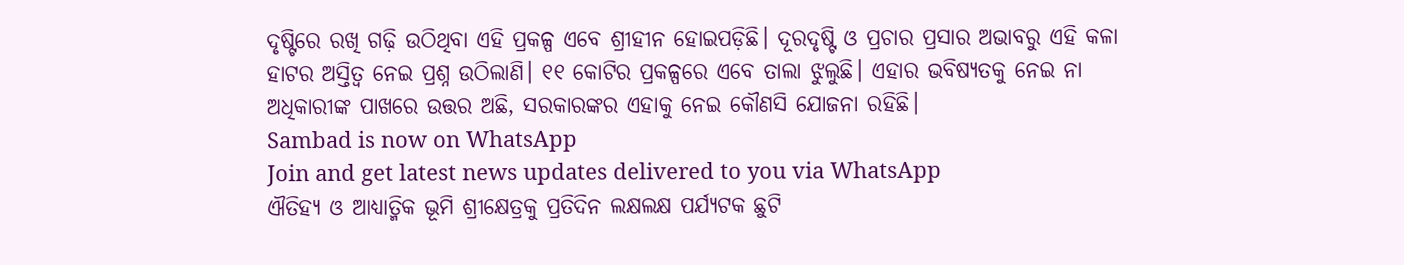ଦୃଷ୍ଟିରେ ରଖି ଗଢ଼ି ଉଠିଥିବା ଏହି ପ୍ରକଳ୍ପ ଏବେ ଶ୍ରୀହୀନ ହୋଇପଡ଼ିଛି। ଦୂରଦୃଷ୍ଟି ଓ ପ୍ରଚାର ପ୍ରସାର ଅଭାବରୁ ଏହି କଳା ହାଟର ଅସ୍ତିତ୍ବ ନେଇ ପ୍ରଶ୍ନ ଉଠିଲାଣି। ୧୧ କୋଟିର ପ୍ରକଳ୍ପରେ ଏବେ ତାଲା ଝୁଲୁଛି। ଏହାର ଭବିଷ୍ୟତକୁ ନେଇ ନା ଅଧିକାରୀଙ୍କ ପାଖରେ ଉତ୍ତର ଅଛି, ସରକାରଙ୍କର ଏହାକୁ ନେଇ କୌଣସି ଯୋଜନା ରହିଛି।
Sambad is now on WhatsApp
Join and get latest news updates delivered to you via WhatsApp
ଐତିହ୍ୟ ଓ ଆଧ୍ୟାତ୍ମିକ ଭୂମି ଶ୍ରୀକ୍ଷେତ୍ରକୁ ପ୍ରତିଦିନ ଲକ୍ଷଲକ୍ଷ ପର୍ଯ୍ୟଟକ ଛୁଟି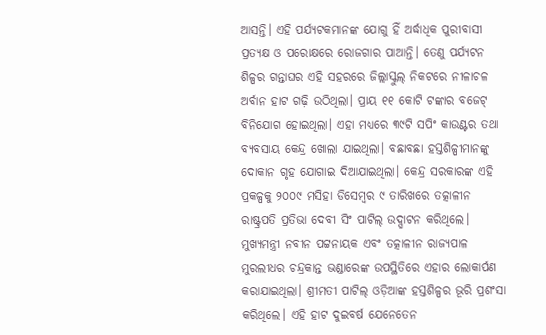ଆସନ୍ତି। ଏହି ପର୍ଯ୍ୟଟକମାନଙ୍କ ଯୋଗୁ ହିଁ ଅର୍ଦ୍ଧାଧିକ ପୁରୀବାସୀ ପ୍ରତ୍ୟକ୍ଷ ଓ ପରୋକ୍ଷରେ ରୋଜଗାର ପାଆନ୍ତି। ତେଣୁ ପର୍ଯ୍ୟଟନ ଶିଳ୍ପର ଗନ୍ତାଘର ଏହି ସହରରେ ଜିଲ୍ଲାସ୍କୁଲ୍ ନିକଟରେ ନୀଳାଚଳ ଅର୍ବାନ ହାଟ ଗଢ଼ି ଉଠିଥିଲା। ପ୍ରାୟ ୧୧ କୋଟି ଟଙ୍କାର ବଜେଟ୍ ବିନିଯୋଗ ହୋଇଥିଲା। ଏହା ମଧ୍ୟରେ ୩୯ଟି ସପିଂ କାଉଣ୍ଟର ତଥା ବ୍ୟବସାୟ କେନ୍ଦ୍ର ଖୋଲା ଯାଇଥିଲା। ବଛାବଛା ହସ୍ତଶିଳ୍ପୀମାନଙ୍କୁ ଦୋକାନ ଗୃହ ଯୋଗାଇ ଦିଆଯାଇଥିଲା। କେନ୍ଦ୍ର ସରକାରଙ୍କ ଏହି ପ୍ରକଳ୍ପକୁ ୨୦୦୯ ମସିହା ଡିସେମ୍ବର ୯ ତାରିଖରେ ତତ୍କାଳୀନ ରାଷ୍ଟ୍ରପତି ପ୍ରତିଭା ଦେବୀ ସିଂ ପାଟିଲ୍ ଉଦ୍ଘାଟନ କରିଥିଲେ। ମୁଖ୍ୟମନ୍ତ୍ରୀ ନବୀନ ପଟ୍ଟନାୟକ ଏବଂ ତତ୍କାଳୀନ ରାଜ୍ୟପାଳ ମୁରଲୀଧର ଚନ୍ଦ୍ରକାନ୍ତ ଭଣ୍ଡାରେଙ୍କ ଉପସ୍ଥିତିରେ ଏହାର ଲୋକାର୍ପଣ କରାଯାଇଥିଲା। ଶ୍ରୀମତୀ ପାଟିଲ୍ ଓଡ଼ିଆଙ୍କ ହସ୍ତଶିଳ୍ପର ଭୂରି ପ୍ରଶଂସା କରିଥିଲେ। ଏହି ହାଟ ଦୁଇବର୍ଷ ଯେନେତେନ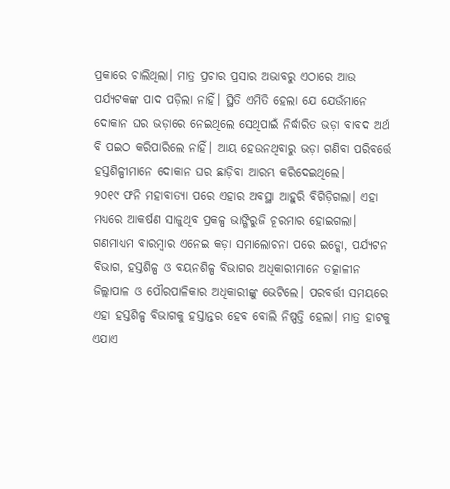ପ୍ରକାରେ ଚାଲିଥିଲା। ମାତ୍ର ପ୍ରଚାର ପ୍ରସାର ଅଭାବରୁ ଏଠାରେ ଆଉ ପର୍ଯ୍ୟଟକଙ୍କ ପାଦ ପଡ଼ିଲା ନାହିଁ। ସ୍ଥିତି ଏମିତି ହେଲା ଯେ ଯେଉଁମାନେ ଦୋକାନ ଘର ଭଡ଼ାରେ ନେଇଥିଲେ ସେଥିପାଇଁ ନିର୍ଦ୍ଧାରିତ ଭଡ଼ା ବାବଦ ଅର୍ଥ ବି ପଇଠ କରିପାରିଲେ ନାହିଁ। ଆୟ ହେଉନଥିବାରୁ ଭଡ଼ା ଗଣିବା ପରିବର୍ତ୍ତେ ହସ୍ତଶିଳ୍ପୀମାନେ ଦୋକାନ ଘର ଛାଡ଼ିବା ଆରମ୍ଭ କରିଦେଇଥିଲେ।
୨୦୧୯ ଫନି ମହାବାତ୍ୟା ପରେ ଏହାର ଅବସ୍ଥା ଆହୁରି ବିଗିଡ଼ିଗଲା। ଏହା ମଧ୍ୟରେ ଆକର୍ଷଣ ସାଜୁଥିବ ପ୍ରକଳ୍ପ ଭାଙ୍ଗିରୁଜି ଚୂରମାର ହୋଇଗଲା। ଗଣମାଧ୍ୟମ ବାରମ୍ବାର ଏନେଇ କଡ଼ା ସମାଲୋଚନା ପରେ ଇଡ୍କୋ, ପର୍ଯ୍ୟଟନ ବିଭାଗ, ହସ୍ତଶିଳ୍ପ ଓ ବୟନଶିଳ୍ପ ବିଭାଗର ଅଧିକାରୀମାନେ ତତ୍କାଳୀନ ଜିଲ୍ଲାପାଳ ଓ ପୌରପାଳିକାର ଅଧିକାରୀଙ୍କୁ ଭେଟିଲେ। ପରବର୍ତ୍ତୀ ସମୟରେ ଏହା ହସ୍ତଶିଳ୍ପ ବିଭାଗକୁ ହସ୍ତାନ୍ତର ହେବ ବୋଲି ନିଷ୍ପତ୍ତି ହେଲା। ମାତ୍ର ହାଟକୁ ଏଯାଏ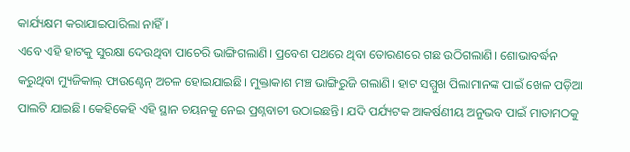କାର୍ଯ୍ୟକ୍ଷମ କରାଯାଇପାରିଲା ନାହିଁ।
ଏବେ ଏହି ହାଟକୁ ସୁରକ୍ଷା ଦେଉଥିବା ପାଚେରି ଭାଙ୍ଗିଗଲାଣି। ପ୍ରବେଶ ପଥରେ ଥିବା ତୋରଣରେ ଗଛ ଉଠିଗଲାଣି। ଶୋଭାବର୍ଦ୍ଧନ କରୁଥିବା ମ୍ୟୁଜିକାଲ୍ ଫାଉଣ୍ଟେନ୍ ଅଚଳ ହୋଇଯାଇଛି। ମୁକ୍ତାକାଶ ମଞ୍ଚ ଭାଙ୍ଗିରୁଜି ଗଲାଣି। ହାଟ ସମ୍ମୁଖ ପିଲାମାନଙ୍କ ପାଇଁ ଖେଳ ପଡ଼ିଆ ପାଲଟି ଯାଇଛି। କେହିକେହି ଏହି ସ୍ଥାନ ଚୟନକୁ ନେଇ ପ୍ରଶ୍ନବାଚୀ ଉଠାଇଛନ୍ତି। ଯଦି ପର୍ଯ୍ୟଟକ ଆକର୍ଷଣୀୟ ଅନୁଭବ ପାଇଁ ମାତାମଠକୁ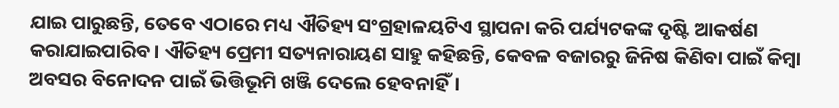ଯାଇ ପାରୁଛନ୍ତି, ତେବେ ଏଠାରେ ମଧ୍ୟ ଐତିହ୍ୟ ସଂଗ୍ରହାଳୟଟିଏ ସ୍ଥାପନା କରି ପର୍ଯ୍ୟଟକଙ୍କ ଦୃଷ୍ଟି ଆକର୍ଷଣ କରାଯାଇପାରିବ। ଐତିହ୍ୟ ପ୍ରେମୀ ସତ୍ୟନାରାୟଣ ସାହୁ କହିଛନ୍ତି, କେବଳ ବଜାରରୁ ଜିନିଷ କିଣିବା ପାଇଁ କିମ୍ବା ଅବସର ବିନୋଦନ ପାଇଁ ଭିତ୍ତିଭୂମି ଖଞ୍ଜି ଦେଲେ ହେବନାହିଁ।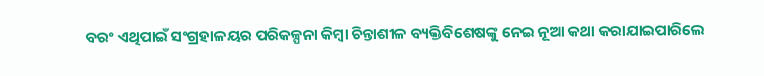ବରଂ ଏଥିପାଇଁ ସଂଗ୍ରହାଳୟର ପରିକଳ୍ପନା କିମ୍ବା ଚିନ୍ତାଶୀଳ ବ୍ୟକ୍ତିବିଶେଷଙ୍କୁ ନେଇ ନୂଆ କଥା କରାଯାଇପାରିଲେ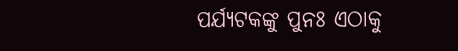ପର୍ଯ୍ୟଟକଙ୍କୁ ପୁନଃ ଏଠାକୁ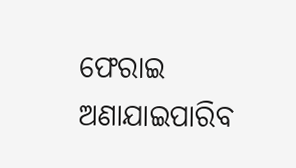ଫେରାଇ ଅଣାଯାଇପାରିବ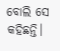ବୋଲି ସେ କହିଛନ୍ତି।